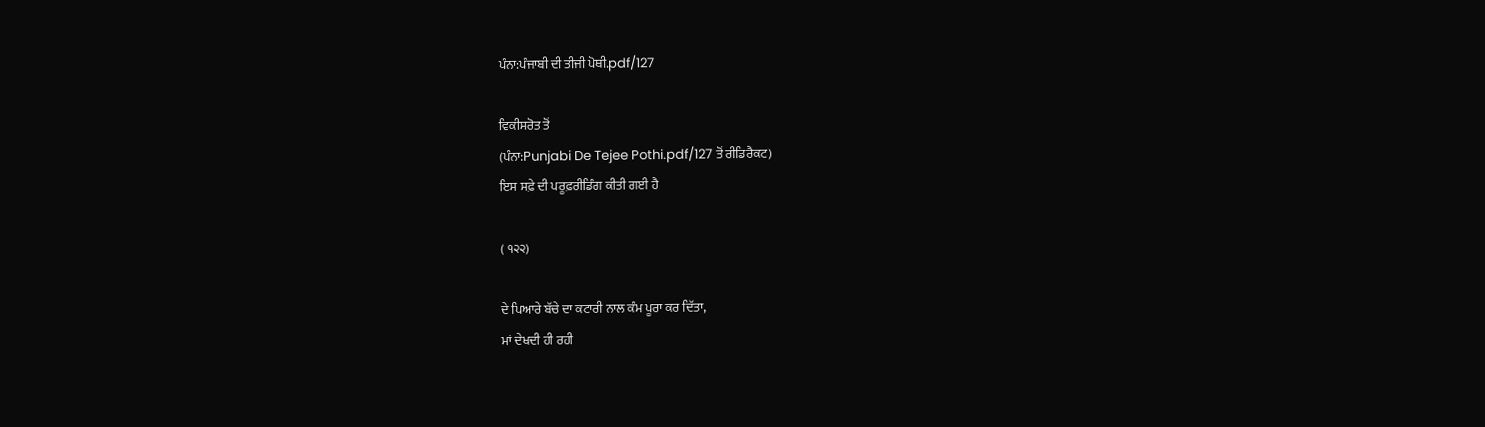ਪੰਨਾ:ਪੰਜਾਬੀ ਦੀ ਤੀਜੀ ਪੋਥੀ.pdf/127

ਵਿਕੀਸਰੋਤ ਤੋਂ
(ਪੰਨਾ:Punjabi De Tejee Pothi.pdf/127 ਤੋਂ ਰੀਡਿਰੈਕਟ)
ਇਸ ਸਫ਼ੇ ਦੀ ਪਰੂਫ਼ਰੀਡਿੰਗ ਕੀਤੀ ਗਈ ਹੈ

( ੧੨੨)

ਦੇ ਪਿਆਰੇ ਬੱਚੇ ਦਾ ਕਟਾਰੀ ਨਾਲ ਕੰਮ ਪੂਰਾ ਕਰ ਦਿੱਤਾ,
ਮਾਂ ਦੇਖਦੀ ਹੀ ਰਹੀ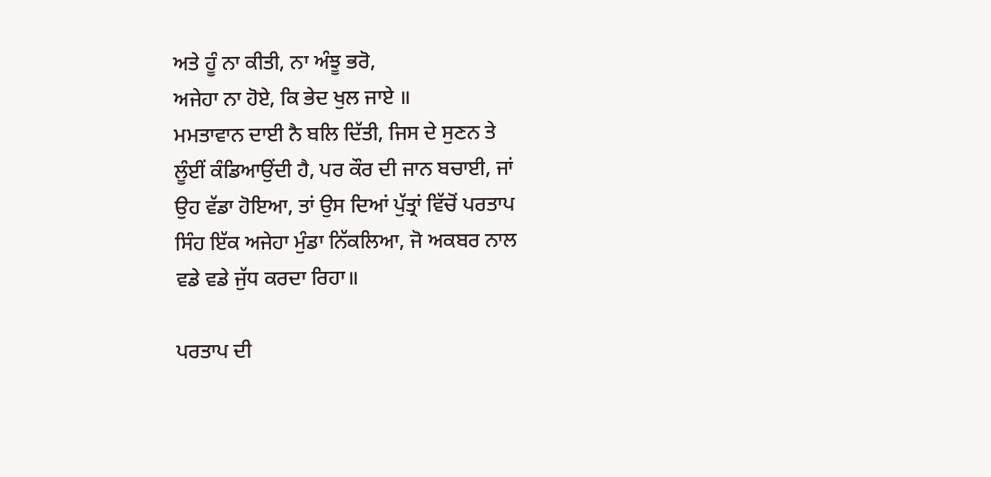ਅਤੇ ਹੂੰ ਨਾ ਕੀਤੀ, ਨਾ ਅੰਝੂ ਭਰੋ,
ਅਜੇਹਾ ਨਾ ਹੋਏ, ਕਿ ਭੇਦ ਖੁਲ ਜਾਏ ॥
ਮਮਤਾਵਾਨ ਦਾਈ ਨੈ ਬਲਿ ਦਿੱਤੀ, ਜਿਸ ਦੇ ਸੁਣਨ ਤੇ
ਲੂੰਈਂ ਕੰਡਿਆਉਂਦੀ ਹੈ, ਪਰ ਕੌਰ ਦੀ ਜਾਨ ਬਚਾਈ, ਜਾਂ
ਉਹ ਵੱਡਾ ਹੋਇਆ, ਤਾਂ ਉਸ ਦਿਆਂ ਪੁੱਤ੍ਰਾਂ ਵਿੱਚੋਂ ਪਰਤਾਪ
ਸਿੰਹ ਇੱਕ ਅਜੇਹਾ ਮੁੰਡਾ ਨਿੱਕਲਿਆ, ਜੋ ਅਕਬਰ ਨਾਲ
ਵਡੇ ਵਡੇ ਜੁੱਧ ਕਰਦਾ ਰਿਹਾ॥

ਪਰਤਾਪ ਦੀ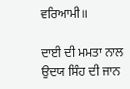ਵਰਿਆਮੀ॥

ਦਾਈ ਦੀ ਮਮਤਾ ਨਾਲ ਉਦਯ ਸਿੰਹ ਦੀ ਜਾਨ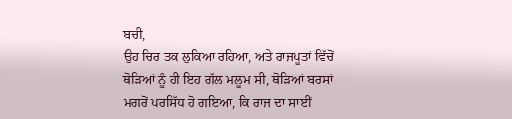ਬਚੀ,
ਉਹ ਚਿਰ ਤਕ ਲੁਕਿਆ ਰਹਿਆ, ਅਤੇ ਰਾਜਪੂਤਾਂ ਵਿੱਚੋਂ
ਥੋੜਿਆਂ ਨੂੰ ਹੀ ਇਹ ਗੱਲ ਮਲੂਮ ਸੀ, ਥੋੜਿਆਂ ਬਰਸਾਂ
ਮਗਰੋਂ ਪਰਸਿੱਧ ਹੋ ਗਇਆ, ਕਿ ਰਾਜ ਦਾ ਸਾਈਂ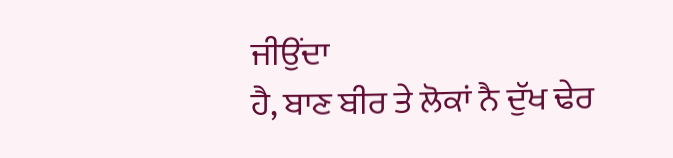ਜੀਉਂਦਾ
ਹੈ, ਬਾਣ ਬੀਰ ਤੇ ਲੋਕਾਂ ਨੈ ਦੁੱਖ ਢੇਰ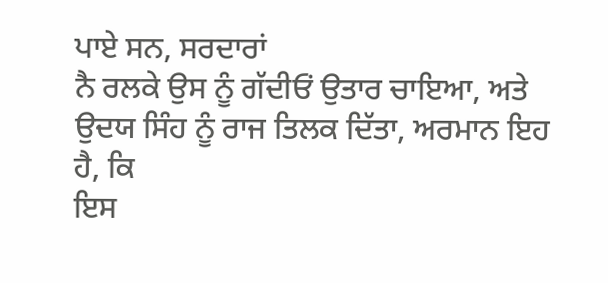ਪਾਏ ਸਨ, ਸਰਦਾਰਾਂ
ਨੈ ਰਲਕੇ ਉਸ ਨੂੰ ਗੱਦੀਓਂ ਉਤਾਰ ਚਾਇਆ, ਅਤੇ
ਉਦਯ ਸਿੰਹ ਨੂੰ ਰਾਜ ਤਿਲਕ ਦਿੱਤਾ, ਅਰਮਾਨ ਇਹ ਹੈ, ਕਿ
ਇਸ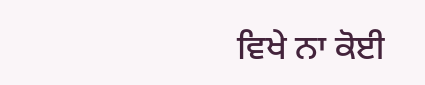ਵਿਖੇ ਨਾ ਕੋਈ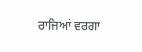ਰਾਜਿਆਂ ਵਰਗਾ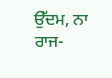ਉੱਦਮ, ਨਾ ਰਾਜ-